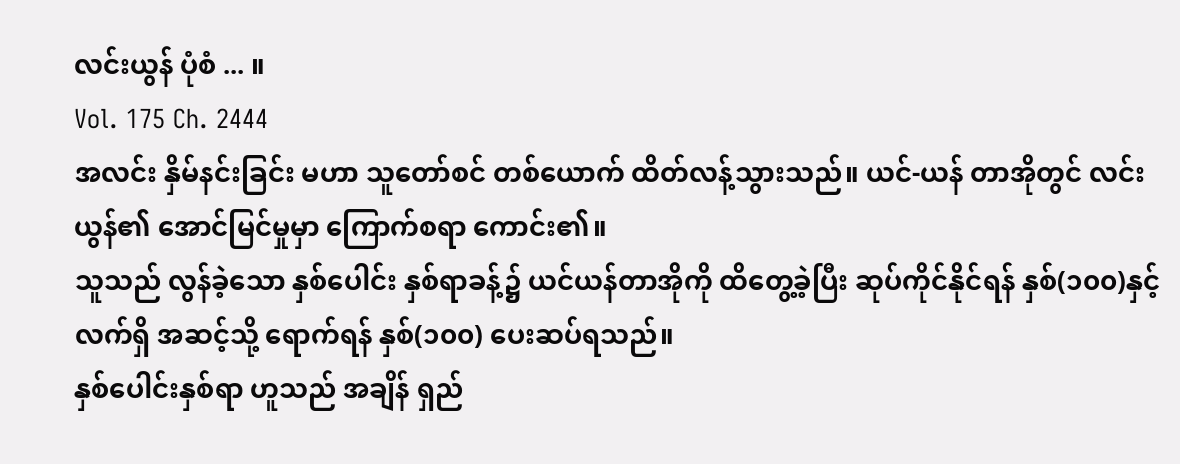လင်းယွန် ပုံစံ ... ။
Vol. 175 Ch. 2444
အလင်း နှိမ်နင်းခြင်း မဟာ သူတော်စင် တစ်ယောက် ထိတ်လန့်သွားသည်။ ယင်-ယန် တာအိုတွင် လင်းယွန်၏ အောင်မြင်မှုမှာ ကြောက်စရာ ကောင်း၏။
သူသည် လွန်ခဲ့သော နှစ်ပေါင်း နှစ်ရာခန့်၌ ယင်ယန်တာအိုကို ထိတွေ့ခဲ့ပြီး ဆုပ်ကိုင်နိုင်ရန် နှစ်(၁၀၀)နှင့် လက်ရှိ အဆင့်သို့ ရောက်ရန် နှစ်(၁၀၀) ပေးဆပ်ရသည်။
နှစ်ပေါင်းနှစ်ရာ ဟူသည် အချိန် ရှည်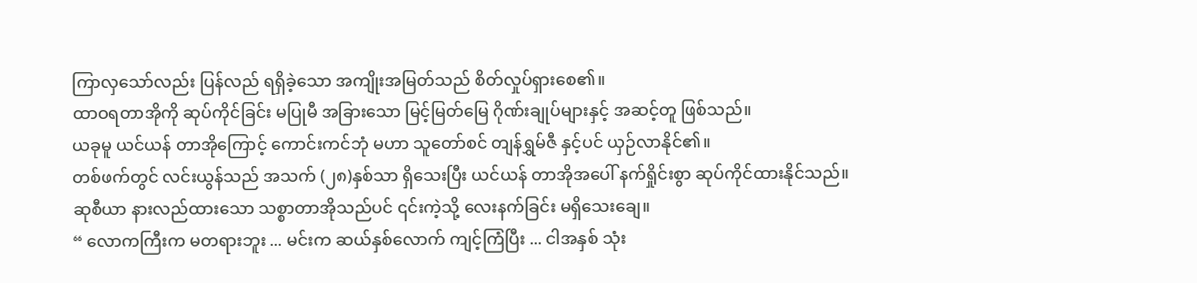ကြာလှသော်လည်း ပြန်လည် ရရှိခဲ့သော အကျိုးအမြတ်သည် စိတ်လှုပ်ရှားစေ၏။
ထာဝရတာအိုကို ဆုပ်ကိုင်ခြင်း မပြုမီ အခြားသော မြင့်မြတ်မြေ ဂိုဏ်းချုပ်များနှင့် အဆင့်တူ ဖြစ်သည်။
ယခုမူ ယင်ယန် တာအိုကြောင့် ကောင်းကင်ဘုံ မဟာ သူတော်စင် တျန်ရွှမ်ဇီ နှင့်ပင် ယှဉ်လာနိုင်၏။
တစ်ဖက်တွင် လင်းယွန်သည် အသက် (၂၈)နှစ်သာ ရှိသေးပြီး ယင်ယန် တာအိုအပေါ် နက်ရှိုင်းစွာ ဆုပ်ကိုင်ထားနိုင်သည်။
ဆုစီယာ နားလည်ထားသော သစ္စာတာအိုသည်ပင် ၎င်းကဲ့သို့ လေးနက်ခြင်း မရှိသေးချေ။
“ လောကကြီးက မတရားဘူး ... မင်းက ဆယ်နှစ်လောက် ကျင့်ကြံပြီး ... ငါအနှစ် သုံး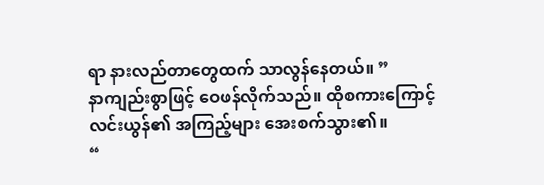ရာ နားလည်တာတွေထက် သာလွန်နေတယ်။ ”
နာကျည်းစွာဖြင့် ဝေဖန်လိုက်သည်။ ထိုစကားကြောင့် လင်းယွန်၏ အကြည့်များ အေးစက်သွား၏။
“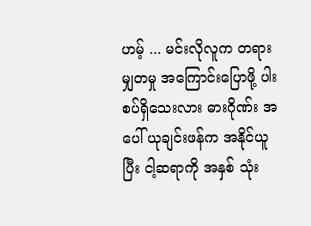ဟမ့် ... မင်းလိုလူက တရားမျှတမှု အကြောင်းပြောဖို့ ပါးစပ်ရှိသေးလား ဓားဂိုဏ်း အပေါ် ယုချင်းဖန်က အနိုင်ယူပြီး ငါ့ဆရာကို အနှစ် သုံး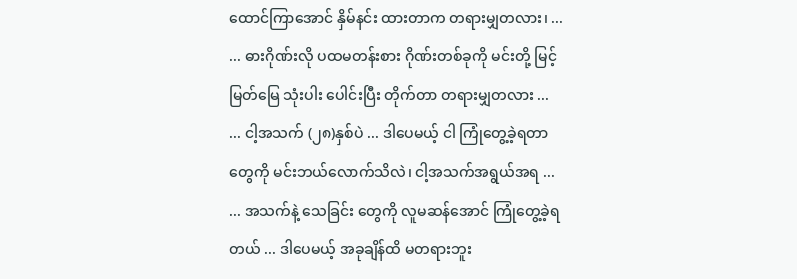ထောင်ကြာအောင် နှိမ်နင်း ထားတာက တရားမျှတလား၊ ...
... ဓားဂိုဏ်းလို ပထမတန်းစား ဂိုဏ်းတစ်ခုကို မင်းတို့ မြင့်မြတ်မြေ သုံးပါး ပေါင်းပြီး တိုက်တာ တရားမျှတလား ...
... ငါ့အသက် (၂၈)နှစ်ပဲ ... ဒါပေမယ့် ငါ ကြုံတွေ့ခဲ့ရတာတွေကို မင်းဘယ်လောက်သိလဲ၊ ငါ့အသက်အရွယ်အရ ...
... အသက်နဲ့ သေခြင်း တွေကို လူမဆန်အောင် ကြုံတွေ့ခဲ့ရတယ် ... ဒါပေမယ့် အခုချိန်ထိ မတရားဘူး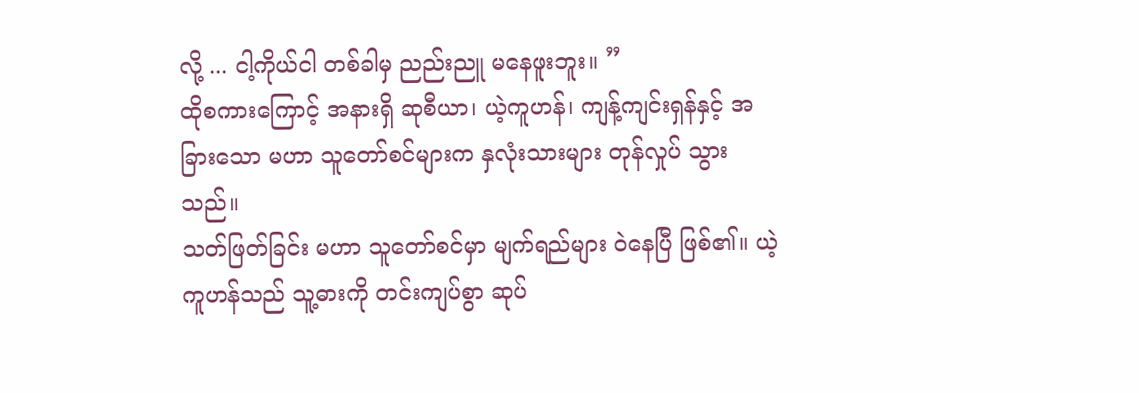လို့ ... ငါ့ကိုယ်ငါ တစ်ခါမှ ညည်းညူ မနေဖူးဘူး။ ”
ထိုစကားကြောင့် အနားရှိ ဆုစီယာ၊ ယဲ့ကူဟန်၊ ကျန့်ကျင်းရှန်နှင့် အခြားသော မဟာ သူတော်စင်များက နှလုံးသားများ တုန်လှုပ် သွားသည်။
သတ်ဖြတ်ခြင်း မဟာ သူတော်စင်မှာ မျက်ရည်များ ဝဲနေပြီ ဖြစ်၏။ ယဲ့ကူဟန်သည် သူ့ဓားကို တင်းကျပ်စွာ ဆုပ်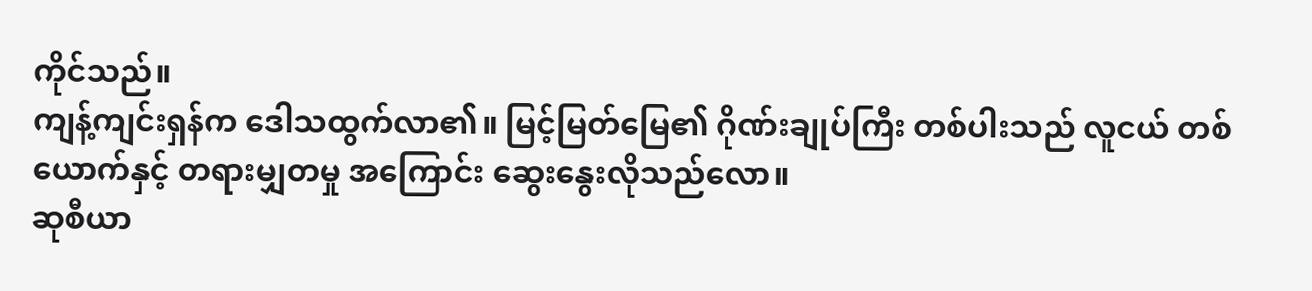ကိုင်သည်။
ကျန့်ကျင်းရှန်က ဒေါသထွက်လာ၏။ မြင့်မြတ်မြေ၏ ဂိုဏ်းချုပ်ကြီး တစ်ပါးသည် လူငယ် တစ်ယောက်နှင့် တရားမျှတမှု အကြောင်း ဆွေးနွေးလိုသည်လော။
ဆုစီယာ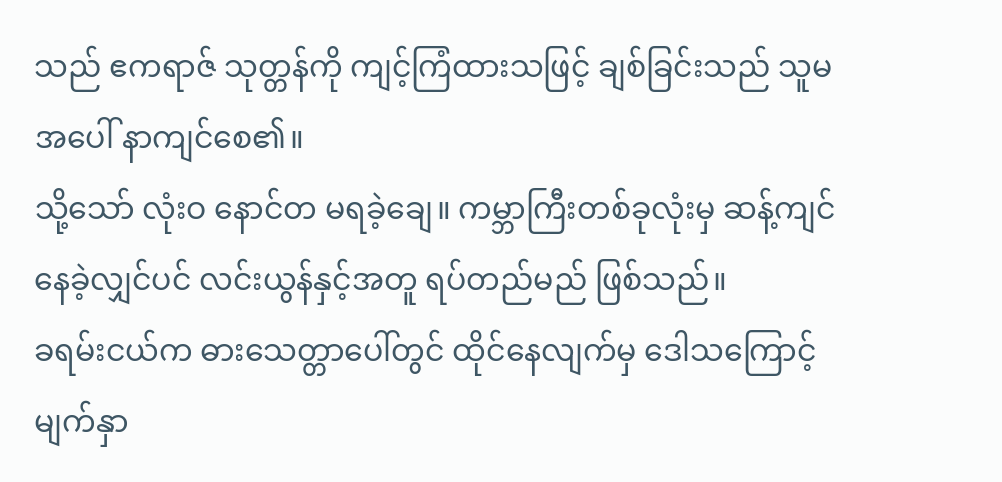သည် ဧကရာဇ် သုတ္တန်ကို ကျင့်ကြံထားသဖြင့် ချစ်ခြင်းသည် သူမအပေါ် နာကျင်စေ၏။
သို့သော် လုံးဝ နောင်တ မရခဲ့ချေ။ ကမ္ဘာကြီးတစ်ခုလုံးမှ ဆန့်ကျင် နေခဲ့လျှင်ပင် လင်းယွန်နှင့်အတူ ရပ်တည်မည် ဖြစ်သည်။
ခရမ်းငယ်က ဓားသေတ္တာပေါ်တွင် ထိုင်နေလျက်မှ ဒေါသကြောင့် မျက်နှာ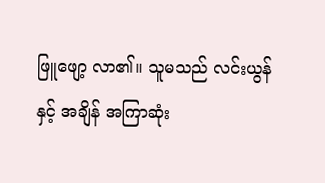ဖြူဖျော့ လာ၏။ သူမသည် လင်းယွန်နှင့် အချိန် အကြာဆုံး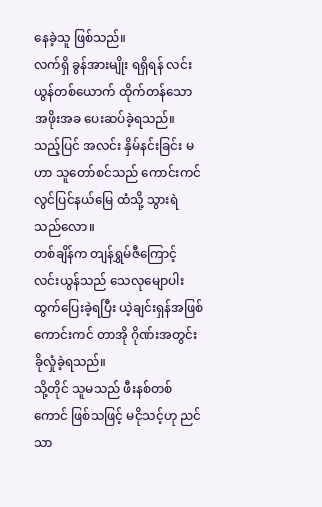နေခဲ့သူ ဖြစ်သည်။
လက်ရှိ ခွန်အားမျိုး ရရှိရန် လင်းယွန်တစ်ယောက် ထိုက်တန်သောအဖိုးအခ ပေးဆပ်ခဲ့ရသည်။
သည့်ပြင် အလင်း နှိမ်နင်းခြင်း မဟာ သူတော်စင်သည် ကောင်းကင် လွင်ပြင်နယ်မြေ ထံသို့ သွားရဲသည်လော။
တစ်ချိန်က တျန်ရွှမ်ဇီကြောင့် လင်းယွန်သည် သေလုမျောပါး ထွက်ပြေးခဲ့ရပြီး ယဲ့ချင်းရှန်အဖြစ် ကောင်းကင် တာအို ဂိုဏ်းအတွင်း ခိုလှုံခဲ့ရသည်။
သို့တိုင် သူမသည် ဖီးနစ်တစ်ကောင် ဖြစ်သဖြင့် မငိုသင့်ဟု ညင်သာ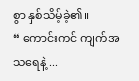စွာ နှစ်သိမ့်ခဲ့၏။
“ ကောင်းကင် ကျက်အသရေနဲ့ ...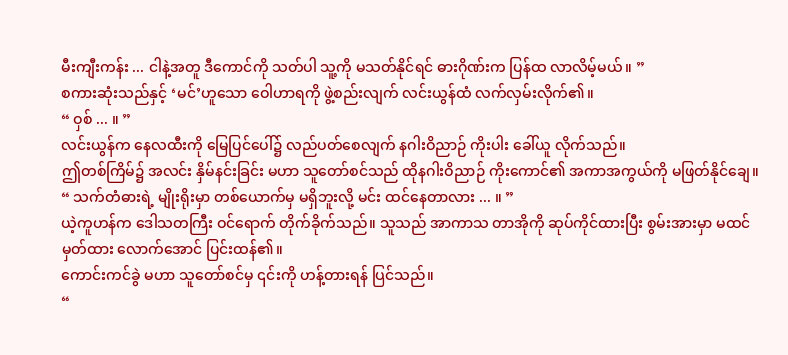မီးကျီးကန်း ... ငါနဲ့အတူ ဒီကောင်ကို သတ်ပါ သူ့ကို မသတ်နိုင်ရင် ဓားဂိုဏ်းက ပြန်ထ လာလိမ့်မယ်။ ”
စကားဆုံးသည်နှင့် ‘မင်’ဟူသော ဝေါဟာရကို ဖွဲ့စည်းလျက် လင်းယွန်ထံ လက်လှမ်းလိုက်၏။
“ ဝှစ် ... ။ ”
လင်းယွန်က နေလထီးကို မြေပြင်ပေါ်၌ လည်ပတ်စေလျက် နဂါးဝိညာဉ် ကိုးပါး ခေါ်ယူ လိုက်သည်။
ဤတစ်ကြိမ်၌ အလင်း နှိမ်နင်းခြင်း မဟာ သူတော်စင်သည် ထိုနဂါးဝိညာဉ် ကိုးကောင်၏ အကာအကွယ်ကို မဖြတ်နိုင်ချေ။
“ သက်တံဓားရဲ့ မျိုးရိုးမှာ တစ်ယောက်မှ မရှိဘူးလို့ မင်း ထင်နေတာလား ... ။ ”
ယဲ့ကူဟန်က ဒေါသတကြီး ဝင်ရောက် တိုက်ခိုက်သည်။ သူသည် အာကာသ တာအိုကို ဆုပ်ကိုင်ထားပြီး စွမ်းအားမှာ မထင်မှတ်ထား လောက်အောင် ပြင်းထန်၏။
ကောင်းကင်ခွဲ မဟာ သူတော်စင်မှ ၎င်းကို ဟန့်တားရန် ပြင်သည်။
“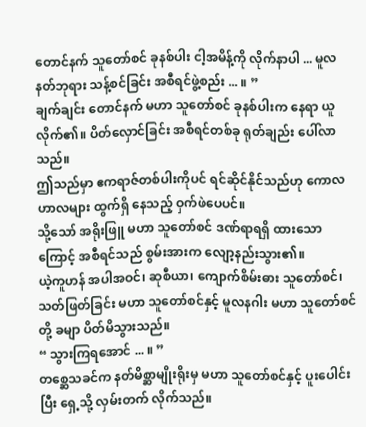တောင်နက် သူတော်စင် ခုနစ်ပါး ငါ့အမိန့်ကို လိုက်နာပါ ... မူလ နတ်ဘုရား သန့်စင်ခြင်း အစီရင်ဖွဲ့စည်း ... ။ ”
ချက်ချင်း တောင်နက် မဟာ သူတော်စင် ခုနစ်ပါးက နေရာ ယူလိုက်၏။ ပိတ်လှောင်ခြင်း အစီရင်တစ်ခု ရုတ်ချည်း ပေါ်လာသည်။
ဤသည်မှာ ဧကရာဇ်တစ်ပါးကိုပင် ရင်ဆိုင်နိုင်သည်ဟု ကောလဟာလများ ထွက်ရှိ နေသည့် ဝှက်ဖဲပေပင်။
သို့သော် အရိုးဖြူ မဟာ သူတော်စင် ဒဏ်ရာရရှိ ထားသောကြောင့် အစီရင်သည် စွမ်းအားက လျော့နည်းသွား၏။
ယဲ့ကူဟန် အပါအဝင်၊ ဆုစီယာ၊ ကျောက်စိမ်းဓား သူတော်စင်၊ သတ်ဖြတ်ခြင်း မဟာ သူတော်စင်နှင့် မူလနဂါး မဟာ သူတော်စင်တို့ ခမျာ ပိတ်မိသွားသည်။
“ သွားကြရအောင် ... ။ ”
တစ္ဆေသခင်က နတ်မိစ္ဆာမျိုးရိုးမှ မဟာ သူတော်စင်နှင့် ပူးပေါင်းပြီး ရှေ့သို့ လှမ်းတက် လိုက်သည်။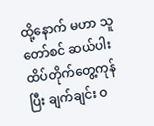ထို့နောက် မဟာ သူတော်စင် ဆယ်ပါး ထိပ်တိုက်တွေ့ကုန်ပြီး ချက်ချင်း ဝ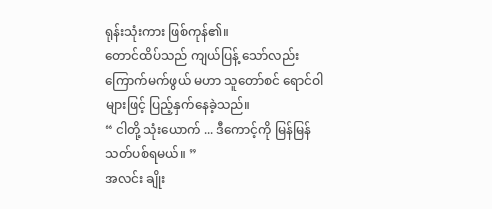ရုန်းသုံးကား ဖြစ်ကုန်၏။
တောင်ထိပ်သည် ကျယ်ပြန့် သော်လည်း ကြောက်မက်ဖွယ် မဟာ သူတော်စင် ရောင်ဝါ များဖြင့် ပြည့်နှက်နေခဲ့သည်။
“ ငါတို့ သုံးယောက် ... ဒီကောင့်ကို မြန်မြန် သတ်ပစ်ရမယ်။ ”
အလင်း ချိုး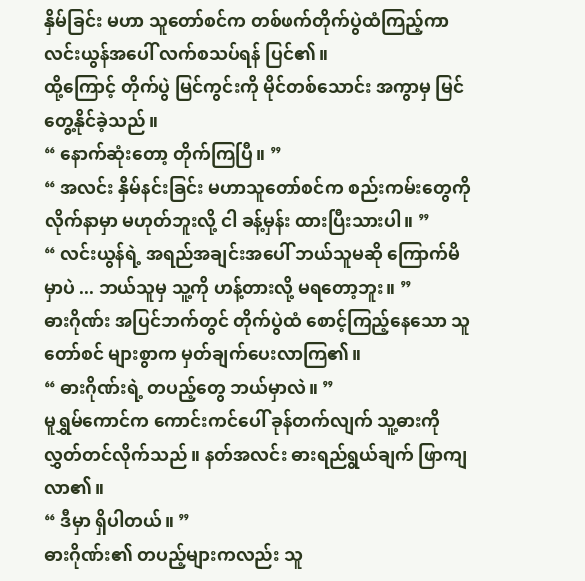နှိမ်ခြင်း မဟာ သူတော်စင်က တစ်ဖက်တိုက်ပွဲထံကြည့်ကာ လင်းယွန်အပေါ် လက်စသပ်ရန် ပြင်၏။
ထို့ကြောင့် တိုက်ပွဲ မြင်ကွင်းကို မိုင်တစ်သောင်း အကွာမှ မြင်တွေ့နိုင်ခဲ့သည်။
“ နောက်ဆုံးတော့ တိုက်ကြပြီ။ ”
“ အလင်း နှိမ်နင်းခြင်း မဟာသူတော်စင်က စည်းကမ်းတွေကို လိုက်နာမှာ မဟုတ်ဘူးလို့ ငါ ခန့်မှန်း ထားပြီးသားပါ။ ”
“ လင်းယွန်ရဲ့ အရည်အချင်းအပေါ် ဘယ်သူမဆို ကြောက်မိမှာပဲ ... ဘယ်သူမှ သူ့ကို ဟန့်တားလို့ မရတော့ဘူး။ ”
ဓားဂိုဏ်း အပြင်ဘက်တွင် တိုက်ပွဲထံ စောင့်ကြည့်နေသော သူတော်စင် များစွာက မှတ်ချက်ပေးလာကြ၏။
“ ဓားဂိုဏ်းရဲ့ တပည့်တွေ ဘယ်မှာလဲ။ ”
မူရွှမ်ကောင်က ကောင်းကင်ပေါ် ခုန်တက်လျက် သူ့ဓားကို လွှတ်တင်လိုက်သည်။ နတ်အလင်း ဓားရည်ရွယ်ချက် ဖြာကျလာ၏။
“ ဒီမှာ ရှိပါတယ်။ ”
ဓားဂိုဏ်း၏ တပည့်များကလည်း သူ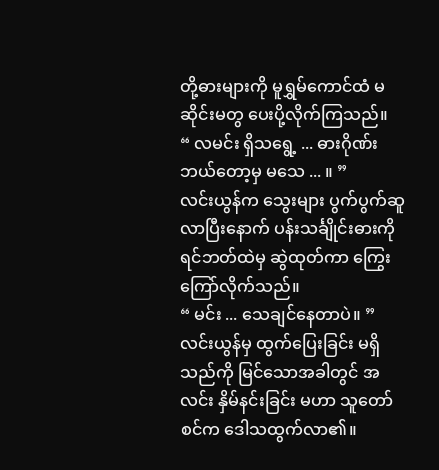တို့ဓားများကို မူရွှမ်ကောင်ထံ မဆိုင်းမတွ ပေးပို့လိုက်ကြသည်။
“ လမင်း ရှိသရွေ့ ... ဓားဂိုဏ်း ဘယ်တော့မှ မသေ ... ။ ”
လင်းယွန်က သွေးများ ပွက်ပွက်ဆူ လာပြီးနောက် ပန်းသင်္ချိုင်းဓားကို ရင်ဘတ်ထဲမှ ဆွဲထုတ်ကာ ကြွေးကြော်လိုက်သည်။
“ မင်း ... သေချင်နေတာပဲ။ ”
လင်းယွန်မှ ထွက်ပြေးခြင်း မရှိသည်ကို မြင်သောအခါတွင် အလင်း နှိမ်နင်းခြင်း မဟာ သူတော်စင်က ဒေါသထွက်လာ၏။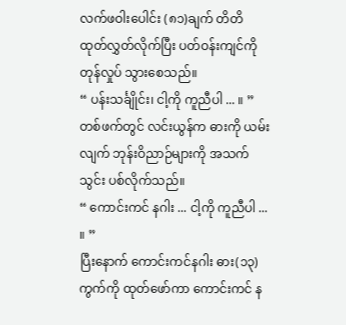လက်ဖဝါးပေါင်း (၈၁)ချက် တိတိ ထုတ်လွှတ်လိုက်ပြီး ပတ်ဝန်းကျင်ကို တုန်လှုပ် သွားစေသည်။
“ ပန်းသင်္ချိုင်း၊ ငါ့ကို ကူညီပါ ... ။ ”
တစ်ဖက်တွင် လင်းယွန်က ဓားကို ယမ်းလျက် ဘုန်းဝိညာဉ်များကို အသက်သွင်း ပစ်လိုက်သည်။
“ ကောင်းကင် နဂါး ... ငါ့ကို ကူညီပါ ... ။ ”
ပြီးနောက် ကောင်းကင်နဂါး ဓား(၁၃)ကွက်ကို ထုတ်ဖော်ကာ ကောင်းကင် န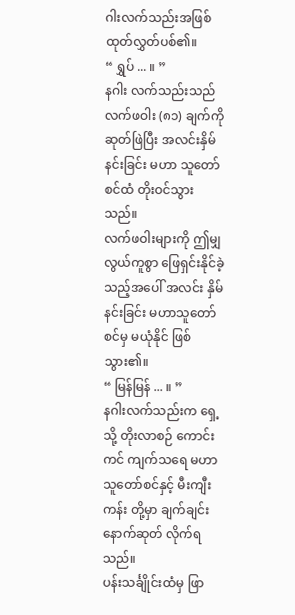ဂါးလက်သည်းအဖြစ် ထုတ်လွှတ်ပစ်၏။
“ ရွှပ် ... ။ ”
နဂါး လက်သည်းသည် လက်ဖဝါး (၈၁) ချက်ကို ဆုတ်ဖြဲပြီး အလင်းနှိမ်နင်းခြင်း မဟာ သူတော်စင်ထံ တိုးဝင်သွားသည်။
လက်ဖဝါးများကို ဤမျှ လွယ်ကူစွာ ဖြေရှင်းနိုင်ခဲ့သည့်အပေါ် အလင်း နှိမ်နင်းခြင်း မဟာသူတော်စင်မှ မယုံနိုင် ဖြစ်သွား၏။
“ မြန်မြန် ... ။ ”
နဂါးလက်သည်းက ရှေ့သို့ တိုးလာစဉ် ကောင်းကင် ကျက်သရေ မဟာသူတော်စင်နှင့် မီးကျီးကန်း တို့မှာ ချက်ချင်း နောက်ဆုတ် လိုက်ရသည်။
ပန်းသင်္ချိုင်းထံမှ ဖြာ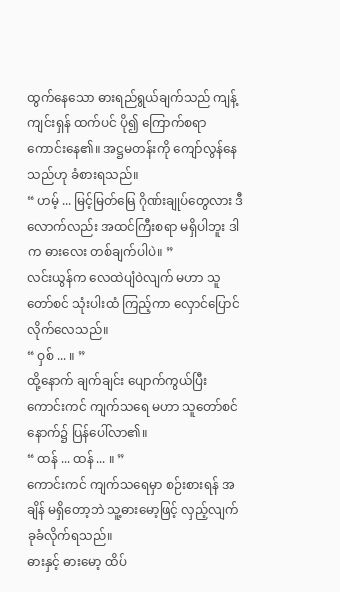ထွက်နေသော ဓားရည်ရွယ်ချက်သည် ကျန့်ကျင်းရှန် ထက်ပင် ပို၍ ကြောက်စရာ ကောင်းနေ၏။ အဋ္ဌမတန်းကို ကျော်လွန်နေသည်ဟု ခံစားရသည်။
“ ဟမ့် ... မြင့်မြတ်မြေ ဂိုဏ်းချုပ်တွေလား ဒီလောက်လည်း အထင်ကြီးစရာ မရှိပါဘူး ဒါက ဓားလေး တစ်ချက်ပါပဲ။ ”
လင်းယွန်က လေထဲပျံဝဲလျက် မဟာ သူတော်စင် သုံးပါးထံ ကြည့်ကာ လှောင်ပြောင် လိုက်လေသည်။
“ ဝှစ် ... ။ ”
ထို့နောက် ချက်ချင်း ပျောက်ကွယ်ပြီး ကောင်းကင် ကျက်သရေ မဟာ သူတော်စင် နောက်၌ ပြန်ပေါ်လာ၏။
“ ထန် ... ထန် ... ။ ”
ကောင်းကင် ကျက်သရေမှာ စဉ်းစားရန် အချိန် မရှိတော့ဘဲ သူ့ဓားမော့ဖြင့် လှည့်လျက် ခုခံလိုက်ရသည်။
ဓားနှင့် ဓားမော့ ထိပ်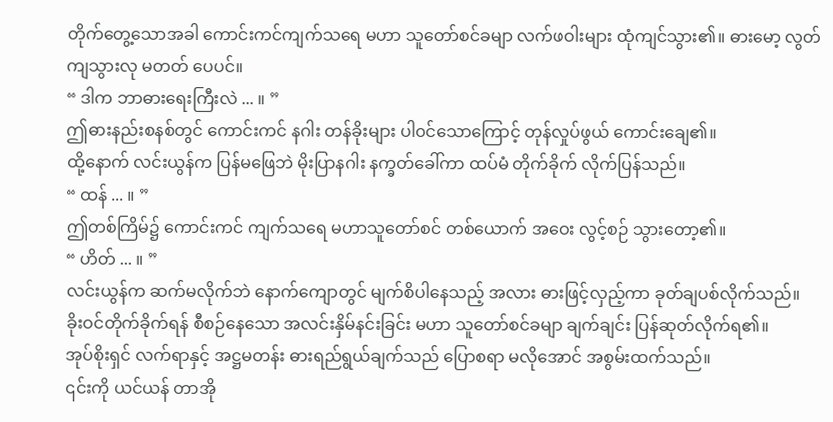တိုက်တွေ့သောအခါ ကောင်းကင်ကျက်သရေ မဟာ သူတော်စင်ခမျာ လက်ဖဝါးများ ထုံကျင်သွား၏။ ဓားမော့ လွတ်ကျသွားလု မတတ် ပေပင်။
“ ဒါက ဘာဓားရေးကြီးလဲ ... ။ ”
ဤဓားနည်းစနစ်တွင် ကောင်းကင် နဂါး တန်ခိုးများ ပါ၀င်သောကြောင့် တုန်လှုပ်ဖွယ် ကောင်းချေ၏။
ထို့နောက် လင်းယွန်က ပြန်မဖြေဘဲ မိုးပြာနဂါး နက္ခတ်ခေါ်ကာ ထပ်မံ တိုက်ခိုက် လိုက်ပြန်သည်။
“ ထန် ... ။ ”
ဤတစ်ကြိမ်၌ ကောင်းကင် ကျက်သရေ မဟာသူတော်စင် တစ်ယောက် အဝေး လွင့်စဉ် သွားတော့၏။
“ ဟိတ် ... ။ ”
လင်းယွန်က ဆက်မလိုက်ဘဲ နောက်ကျောတွင် မျက်စိပါနေသည့် အလား ဓားဖြင့်လှည့်ကာ ခုတ်ချပစ်လိုက်သည်။
ခိုးဝင်တိုက်ခိုက်ရန် စီစဉ်နေသော အလင်းနှိမ်နင်းခြင်း မဟာ သူတော်စင်ခမျာ ချက်ချင်း ပြန်ဆုတ်လိုက်ရ၏။
အုပ်စိုးရှင် လက်ရာနှင့် အဋ္ဌမတန်း ဓားရည်ရွယ်ချက်သည် ပြောစရာ မလိုအောင် အစွမ်းထက်သည်။
၎င်းကို ယင်ယန် တာအို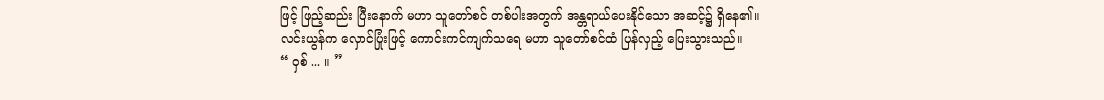ဖြင့် ဖြည့်ဆည်း ပြီးနောက် မဟာ သူတော်စင် တစ်ပါးအတွက် အန္တရာယ်ပေးနိုင်သော အဆင့်၌ ရှိနေ၏။
လင်းယွန်က လှောင်ပြုံးဖြင့် ကောင်းကင်ကျက်သရေ မဟာ သူတော်စင်ထံ ပြန်လှည့် ပြေးသွားသည်။
“ ဝှစ် ... ။ ”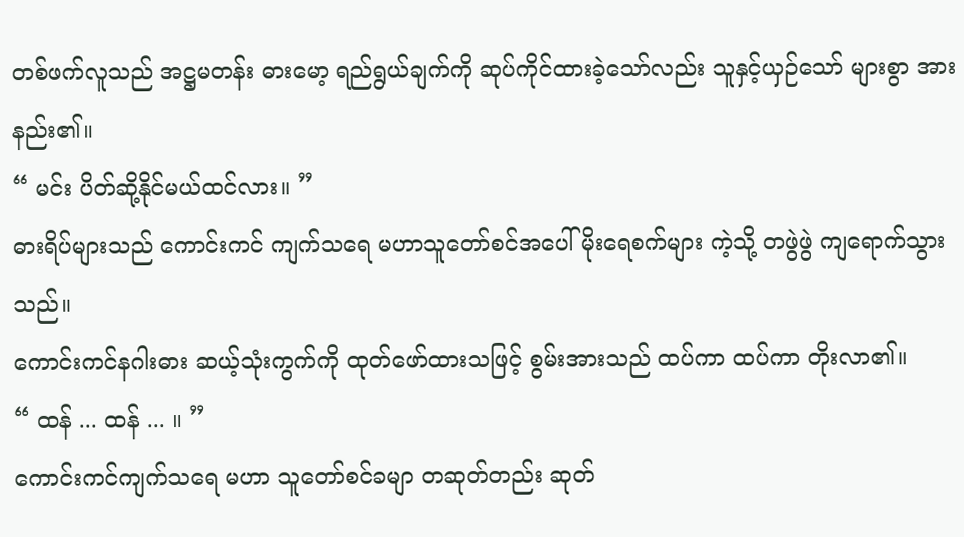တစ်ဖက်လူသည် အဋ္ဌမတန်း ဓားမော့ ရည်ရွယ်ချက်ကို ဆုပ်ကိုင်ထားခဲ့သော်လည်း သူနှင့်ယှဉ်သော် များစွာ အားနည်း၏။
“ မင်း ပိတ်ဆို့နိုင်မယ်ထင်လား။ ”
ဓားရိပ်များသည် ကောင်းကင် ကျက်သရေ မဟာသူတော်စင်အပေါ် မိုးရေစက်များ ကဲ့သို့ တဖွဲဖွဲ ကျရောက်သွားသည်။
ကောင်းကင်နဂါးဓား ဆယ့်သုံးကွက်ကို ထုတ်ဖော်ထားသဖြင့် စွမ်းအားသည် ထပ်ကာ ထပ်ကာ တိုးလာ၏။
“ ထန် ... ထန် ... ။ ”
ကောင်းကင်ကျက်သရေ မဟာ သူတော်စင်ခမျာ တဆုတ်တည်း ဆုတ်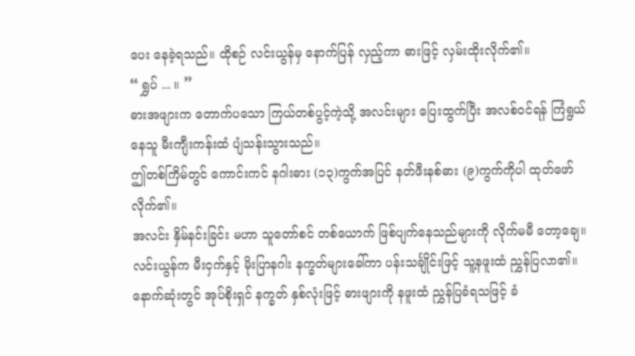ပေး နေခဲ့ရသည်။ ထိုစဉ် လင်းယွန်မှ နောက်ပြန် လှည့်ကာ ဓားဖြင့် လှမ်းထိုးလိုက်၏။
“ ရွှပ် ... ။ ”
ဓားအဖျားက တောက်ပသော ကြယ်တစ်ပွင့်ကဲ့သို့ အလင်းများ ပြေးထွက်ပြီး အလစ်ဝင်ရန် ကြံရွယ်နေသူ မီးကျီးကန်းထံ ပျံသန်းသွားသည်။
ဤတစ်ကြိမ်တွင် ကောင်းကင် နဂါးဓား (၁၃)ကွက်အပြင် နတ်ဖီးနစ်ဓား (၉)ကွက်ကိုပါ ထုတ်ဖော်လိုက်၏။
အလင်း နှိမ်နင်းခြင်း မဟာ သူတော်စင် တစ်ယောက် ဖြစ်ပျက်နေသည်များကို လိုက်မမီ တော့ချေ။
လင်းယွန်က မီးငှက်နှင့် မိုးပြာနဂါး နက္ခတ်များခေါ်ကာ ပန်းသင်္ချိုင်းဖြင့် သူ့နဖူးထံ ညွှန်ပြလာ၏။
နောက်ဆုံးတွင် အုပ်စိုးရှင် နက္ခတ် နှစ်လုံးဖြင့် ဓားဖျားကို နဖူးထံ ညွှန်ပြခံရသဖြင့် ခံ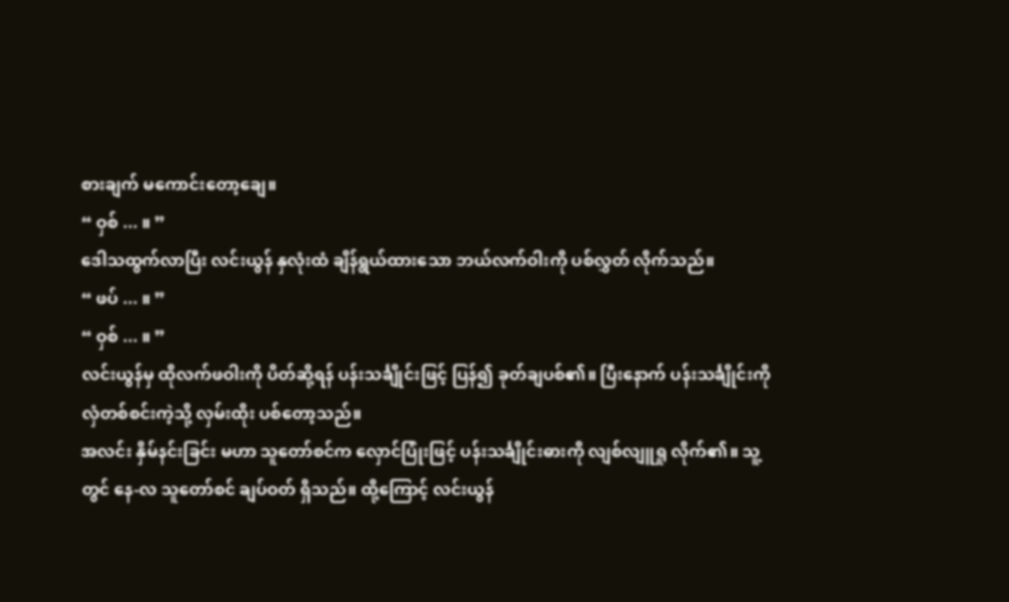စားချက် မကောင်းတော့ချေ။
“ ဝှစ် ... ။ ”
ဒေါသထွက်လာပြီး လင်းယွန် နှလုံးထံ ချိန်ရွယ်ထားသော ဘယ်လက်ဝါးကို ပစ်လွှတ် လိုက်သည်။
“ ဖပ် ... ။ ”
“ ဝှစ် ... ။ ”
လင်းယွန်မှ ထိုလက်ဖဝါးကို ပိတ်ဆို့ရန် ပန်းသင်္ချိုင်းဖြင့် ပြန်၍ ခုတ်ချပစ်၏။ ပြီးနောက် ပန်းသင်္ချိုင်းကို လှံတစ်စင်းကဲ့သို့ လှမ်းထိုး ပစ်တော့သည်။
အလင်း နှိမ်နင်းခြင်း မဟာ သူတော်စင်က လှောင်ပြုံးဖြင့် ပန်းသင်္ချိုင်းဓားကို လျစ်လျူရှု လိုက်၏။ သူ့တွင် နေ-လ သူတော်စင် ချပ်ဝတ် ရှိသည်။ ထို့ကြောင့် လင်းယွန်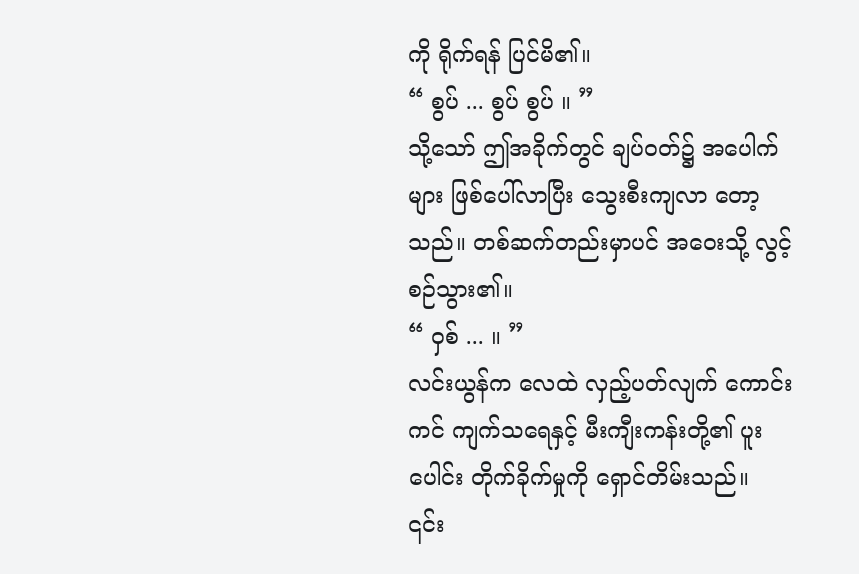ကို ရိုက်ရန် ပြင်မိ၏။
“ စွပ် ... စွပ် စွပ် ။ ”
သို့သော် ဤအခိုက်တွင် ချပ်ဝတ်၌ အပေါက်များ ဖြစ်ပေါ်လာပြီး သွေးစီးကျလာ တော့သည်။ တစ်ဆက်တည်းမှာပင် အဝေးသို့ လွင့်စဉ်သွား၏။
“ ဝှစ် ... ။ ”
လင်းယွန်က လေထဲ လှည့်ပတ်လျက် ကောင်းကင် ကျက်သရေနှင့် မီးကျီးကန်းတို့၏ ပူးပေါင်း တိုက်ခိုက်မှုကို ရှောင်တိမ်းသည်။
၎င်း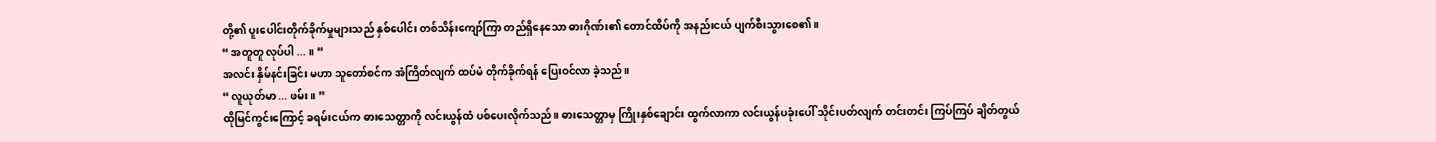တို့၏ ပူးပေါင်းတိုက်ခိုက်မှုများသည် နှစ်ပေါင်း တစ်သိန်းကျော်ကြာ တည်ရှိနေသော ဓားဂိုဏ်း၏ တောင်ထိပ်ကို အနည်းငယ် ပျက်စီးသွားစေ၏။
“ အတူတူ လုပ်ပါ ... ။ ”
အလင်း နှိမ်နင်းခြင်း မဟာ သူတော်စင်က အံကြိတ်လျက် ထပ်မံ တိုက်ခိုက်ရန် ပြေးဝင်လာ ခဲ့သည်။
“ လူယုတ်မာ ... ဖမ်း ။ ”
ထိုမြင်ကွင်းကြောင့် ခရမ်းငယ်က ဓားသေတ္တာကို လင်းယွန်ထံ ပစ်ပေးလိုက်သည်။ ဓားသေတ္တာမှ ကြိုးနှစ်ချောင်း ထွက်လာကာ လင်းယွန်ပခုံးပေါ် သိုင်းပတ်လျက် တင်းတင်း ကြပ်ကြပ် ချိတ်တွယ်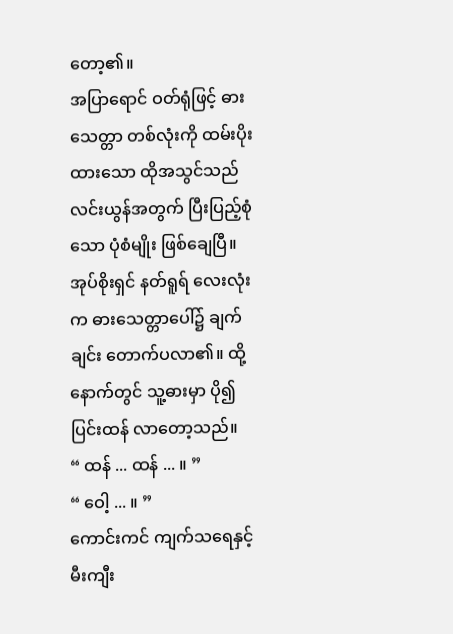တော့၏။
အပြာရောင် ဝတ်ရုံဖြင့် ဓားသေတ္တာ တစ်လုံးကို ထမ်းပိုးထားသော ထိုအသွင်သည် လင်းယွန်အတွက် ပြီးပြည့်စုံသော ပုံစံမျိုး ဖြစ်ချေပြီ။
အုပ်စိုးရှင် နတ်ရူရ် လေးလုံးက ဓားသေတ္တာပေါ်၌ ချက်ချင်း တောက်ပလာ၏။ ထို့နောက်တွင် သူ့ဓားမှာ ပို၍ ပြင်းထန် လာတော့သည်။
“ ထန် ... ထန် ... ။ ”
“ ဝေါ့ ... ။ ”
ကောင်းကင် ကျက်သရေနှင့် မီးကျီး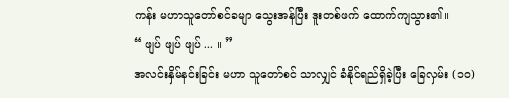ကန်း မဟာသူတော်စင်ခမျာ သွေးအန်ပြီး ဒူးတစ်ဖက် ထောက်ကျသွား၏။
“ ဖျပ် ဖျပ် ဖျပ် ... ။ ”
အလင်းနှိမ်နင်းခြင်း မဟာ သူတော်စင် သာလျှင် ခံနိုင်ရည်ရှိခဲ့ပြီး ခြေလှမ်း (၁၀)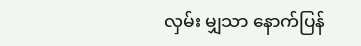လှမ်း မျှသာ နောက်ပြန်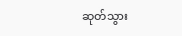ဆုတ်သွား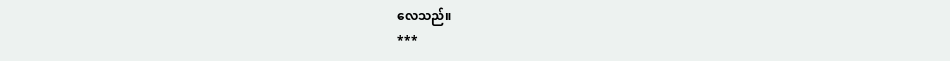လေသည်။
***